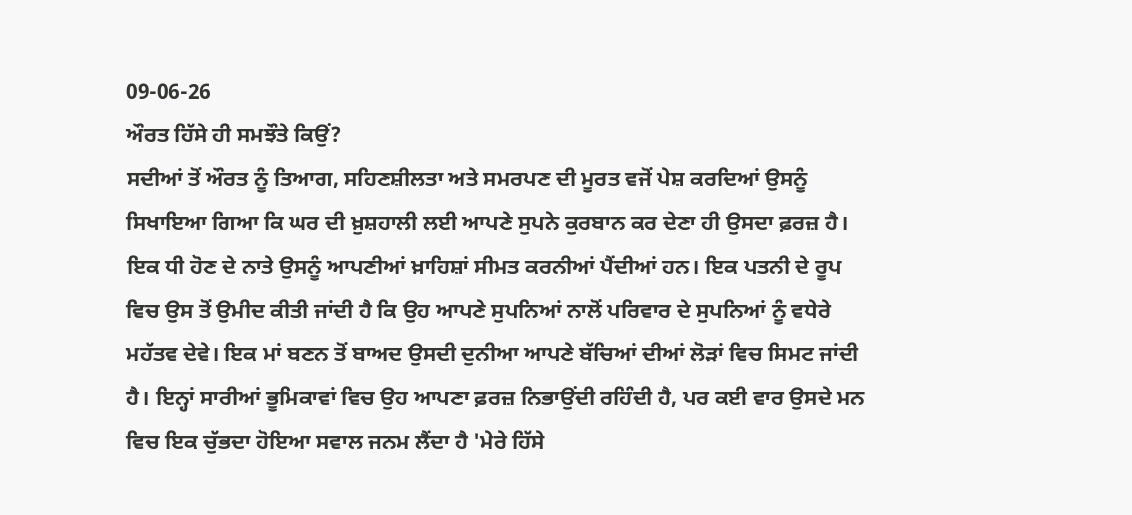09-06-26
ਔਰਤ ਹਿੱਸੇ ਹੀ ਸਮਝੌਤੇ ਕਿਉਂ?
ਸਦੀਆਂ ਤੋਂ ਔਰਤ ਨੂੰ ਤਿਆਗ, ਸਹਿਣਸ਼ੀਲਤਾ ਅਤੇ ਸਮਰਪਣ ਦੀ ਮੂਰਤ ਵਜੋਂ ਪੇਸ਼ ਕਰਦਿਆਂ ਉਸਨੂੰ ਸਿਖਾਇਆ ਗਿਆ ਕਿ ਘਰ ਦੀ ਖ਼ੁਸ਼ਹਾਲੀ ਲਈ ਆਪਣੇ ਸੁਪਨੇ ਕੁਰਬਾਨ ਕਰ ਦੇਣਾ ਹੀ ਉਸਦਾ ਫ਼ਰਜ਼ ਹੈ।
ਇਕ ਧੀ ਹੋਣ ਦੇ ਨਾਤੇ ਉਸਨੂੰ ਆਪਣੀਆਂ ਖ਼ਾਹਿਸ਼ਾਂ ਸੀਮਤ ਕਰਨੀਆਂ ਪੈਂਦੀਆਂ ਹਨ। ਇਕ ਪਤਨੀ ਦੇ ਰੂਪ ਵਿਚ ਉਸ ਤੋਂ ਉਮੀਦ ਕੀਤੀ ਜਾਂਦੀ ਹੈ ਕਿ ਉਹ ਆਪਣੇ ਸੁਪਨਿਆਂ ਨਾਲੋਂ ਪਰਿਵਾਰ ਦੇ ਸੁਪਨਿਆਂ ਨੂੰ ਵਧੇਰੇ ਮਹੱਤਵ ਦੇਵੇ। ਇਕ ਮਾਂ ਬਣਨ ਤੋਂ ਬਾਅਦ ਉਸਦੀ ਦੁਨੀਆ ਆਪਣੇ ਬੱਚਿਆਂ ਦੀਆਂ ਲੋੜਾਂ ਵਿਚ ਸਿਮਟ ਜਾਂਦੀ ਹੈ। ਇਨ੍ਹਾਂ ਸਾਰੀਆਂ ਭੂਮਿਕਾਵਾਂ ਵਿਚ ਉਹ ਆਪਣਾ ਫ਼ਰਜ਼ ਨਿਭਾਉਂਦੀ ਰਹਿੰਦੀ ਹੈ, ਪਰ ਕਈ ਵਾਰ ਉਸਦੇ ਮਨ ਵਿਚ ਇਕ ਚੁੱਭਦਾ ਹੋਇਆ ਸਵਾਲ ਜਨਮ ਲੈਂਦਾ ਹੈ 'ਮੇਰੇ ਹਿੱਸੇ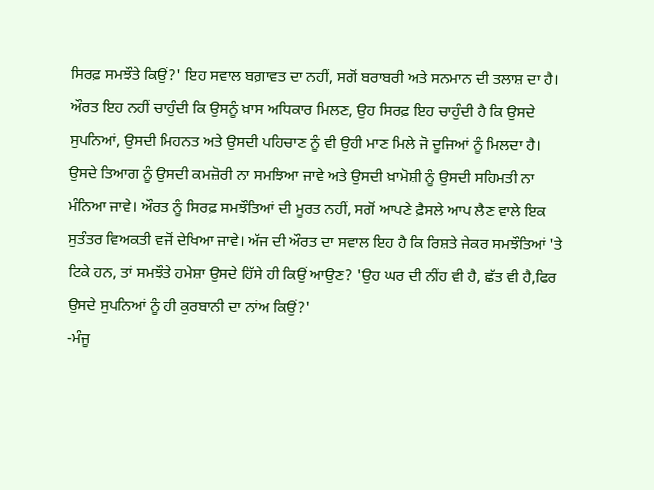ਸਿਰਫ਼ ਸਮਝੌਤੇ ਕਿਉਂ?' ਇਹ ਸਵਾਲ ਬਗ਼ਾਵਤ ਦਾ ਨਹੀਂ, ਸਗੋਂ ਬਰਾਬਰੀ ਅਤੇ ਸਨਮਾਨ ਦੀ ਤਲਾਸ਼ ਦਾ ਹੈ। ਔਰਤ ਇਹ ਨਹੀਂ ਚਾਹੁੰਦੀ ਕਿ ਉਸਨੂੰ ਖ਼ਾਸ ਅਧਿਕਾਰ ਮਿਲਣ, ਉਹ ਸਿਰਫ਼ ਇਹ ਚਾਹੁੰਦੀ ਹੈ ਕਿ ਉਸਦੇ ਸੁਪਨਿਆਂ, ਉਸਦੀ ਮਿਹਨਤ ਅਤੇ ਉਸਦੀ ਪਹਿਚਾਣ ਨੂੰ ਵੀ ਉਹੀ ਮਾਣ ਮਿਲੇ ਜੋ ਦੂਜਿਆਂ ਨੂੰ ਮਿਲਦਾ ਹੈ। ਉਸਦੇ ਤਿਆਗ ਨੂੰ ਉਸਦੀ ਕਮਜ਼ੋਰੀ ਨਾ ਸਮਝਿਆ ਜਾਵੇ ਅਤੇ ਉਸਦੀ ਖ਼ਾਮੋਸ਼ੀ ਨੂੰ ਉਸਦੀ ਸਹਿਮਤੀ ਨਾ ਮੰਨਿਆ ਜਾਵੇ। ਔਰਤ ਨੂੰ ਸਿਰਫ਼ ਸਮਝੌਤਿਆਂ ਦੀ ਮੂਰਤ ਨਹੀਂ, ਸਗੋਂ ਆਪਣੇ ਫ਼ੈਸਲੇ ਆਪ ਲੈਣ ਵਾਲੇ ਇਕ ਸੁਤੰਤਰ ਵਿਅਕਤੀ ਵਜੋਂ ਦੇਖਿਆ ਜਾਵੇ। ਅੱਜ ਦੀ ਔਰਤ ਦਾ ਸਵਾਲ ਇਹ ਹੈ ਕਿ ਰਿਸ਼ਤੇ ਜੇਕਰ ਸਮਝੌਤਿਆਂ 'ਤੇ ਟਿਕੇ ਹਨ, ਤਾਂ ਸਮਝੌਤੇ ਹਮੇਸ਼ਾ ਉਸਦੇ ਹਿੱਸੇ ਹੀ ਕਿਉਂ ਆਉਣ? 'ਉਹ ਘਰ ਦੀ ਨੀਂਹ ਵੀ ਹੈ, ਛੱਤ ਵੀ ਹੈ,ਫਿਰ ਉਸਦੇ ਸੁਪਨਿਆਂ ਨੂੰ ਹੀ ਕੁਰਬਾਨੀ ਦਾ ਨਾਂਅ ਕਿਉਂ?'
-ਮੰਜੂ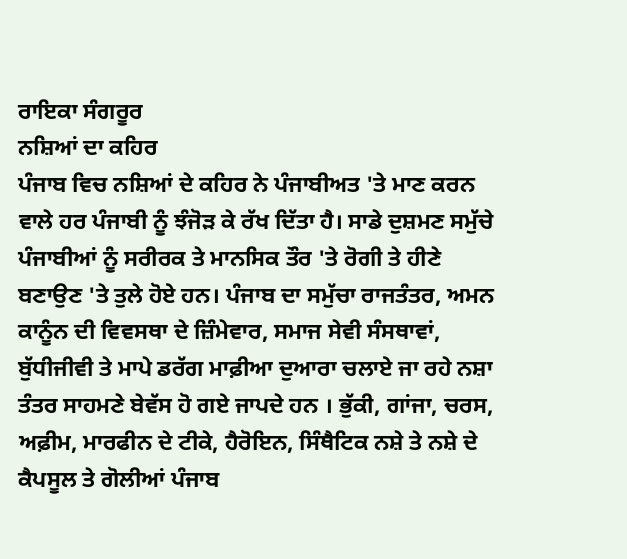ਰਾਇਕਾ ਸੰਗਰੂਰ
ਨਸ਼ਿਆਂ ਦਾ ਕਹਿਰ
ਪੰਜਾਬ ਵਿਚ ਨਸ਼ਿਆਂ ਦੇ ਕਹਿਰ ਨੇ ਪੰਜਾਬੀਅਤ 'ਤੇ ਮਾਣ ਕਰਨ ਵਾਲੇ ਹਰ ਪੰਜਾਬੀ ਨੂੰ ਝੰਜੋੜ ਕੇ ਰੱਖ ਦਿੱਤਾ ਹੈ। ਸਾਡੇ ਦੁਸ਼ਮਣ ਸਮੁੱਚੇ ਪੰਜਾਬੀਆਂ ਨੂੰ ਸਰੀਰਕ ਤੇ ਮਾਨਸਿਕ ਤੌਰ 'ਤੇ ਰੋਗੀ ਤੇ ਹੀਣੇ ਬਣਾਉਣ 'ਤੇ ਤੁਲੇ ਹੋਏ ਹਨ। ਪੰਜਾਬ ਦਾ ਸਮੁੱਚਾ ਰਾਜਤੰਤਰ, ਅਮਨ ਕਾਨੂੰਨ ਦੀ ਵਿਵਸਥਾ ਦੇ ਜ਼ਿੰਮੇਵਾਰ, ਸਮਾਜ ਸੇਵੀ ਸੰਸਥਾਵਾਂ, ਬੁੱਧੀਜੀਵੀ ਤੇ ਮਾਪੇ ਡਰੱਗ ਮਾਫ਼ੀਆ ਦੁਆਰਾ ਚਲਾਏ ਜਾ ਰਹੇ ਨਸ਼ਾ ਤੰਤਰ ਸਾਹਮਣੇ ਬੇਵੱਸ ਹੋ ਗਏ ਜਾਪਦੇ ਹਨ । ਭੁੱਕੀ, ਗਾਂਜਾ, ਚਰਸ, ਅਫ਼ੀਮ, ਮਾਰਫੀਨ ਦੇ ਟੀਕੇ, ਹੈਰੋਇਨ, ਸਿੰਥੈਟਿਕ ਨਸ਼ੇ ਤੇ ਨਸ਼ੇ ਦੇ ਕੈਪਸੂਲ ਤੇ ਗੋਲੀਆਂ ਪੰਜਾਬ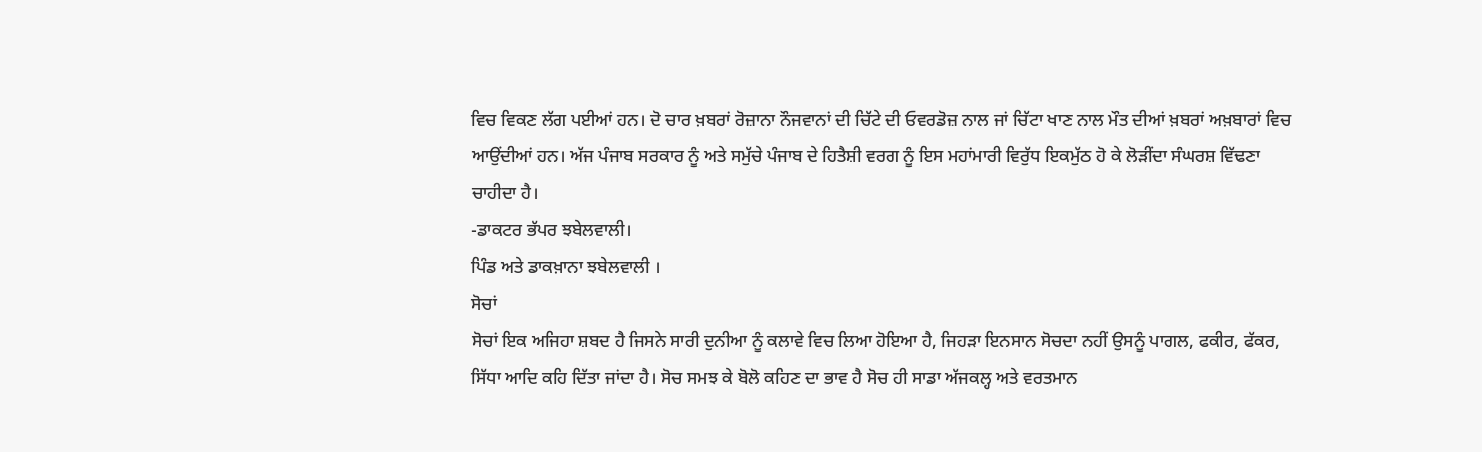ਵਿਚ ਵਿਕਣ ਲੱਗ ਪਈਆਂ ਹਨ। ਦੋ ਚਾਰ ਖ਼ਬਰਾਂ ਰੋਜ਼ਾਨਾ ਨੌਜਵਾਨਾਂ ਦੀ ਚਿੱਟੇ ਦੀ ਓਵਰਡੋਜ਼ ਨਾਲ ਜਾਂ ਚਿੱਟਾ ਖਾਣ ਨਾਲ ਮੌਤ ਦੀਆਂ ਖ਼ਬਰਾਂ ਅਖ਼ਬਾਰਾਂ ਵਿਚ ਆਉਂਦੀਆਂ ਹਨ। ਅੱਜ ਪੰਜਾਬ ਸਰਕਾਰ ਨੂੰ ਅਤੇ ਸਮੁੱਚੇ ਪੰਜਾਬ ਦੇ ਹਿਤੈਸ਼ੀ ਵਰਗ ਨੂੰ ਇਸ ਮਹਾਂਮਾਰੀ ਵਿਰੁੱਧ ਇਕਮੁੱਠ ਹੋ ਕੇ ਲੋੜੀਂਦਾ ਸੰਘਰਸ਼ ਵਿੱਢਣਾ ਚਾਹੀਦਾ ਹੈ।
-ਡਾਕਟਰ ਭੱਪਰ ਝਬੇਲਵਾਲੀ।
ਪਿੰਡ ਅਤੇ ਡਾਕਖ਼ਾਨਾ ਝਬੇਲਵਾਲੀ ।
ਸੋਚਾਂ
ਸੋਚਾਂ ਇਕ ਅਜਿਹਾ ਸ਼ਬਦ ਹੈ ਜਿਸਨੇ ਸਾਰੀ ਦੁਨੀਆ ਨੂੰ ਕਲਾਵੇ ਵਿਚ ਲਿਆ ਹੋਇਆ ਹੈ, ਜਿਹੜਾ ਇਨਸਾਨ ਸੋਚਦਾ ਨਹੀਂ ਉਸਨੂੰ ਪਾਗਲ, ਫਕੀਰ, ਫੱਕਰ, ਸਿੱਧਾ ਆਦਿ ਕਹਿ ਦਿੱਤਾ ਜਾਂਦਾ ਹੈ। ਸੋਚ ਸਮਝ ਕੇ ਬੋਲੋ ਕਹਿਣ ਦਾ ਭਾਵ ਹੈ ਸੋਚ ਹੀ ਸਾਡਾ ਅੱਜਕਲ੍ਹ ਅਤੇ ਵਰਤਮਾਨ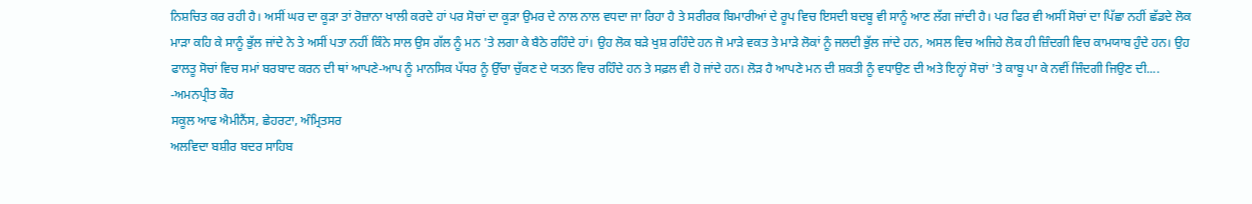ਨਿਸ਼ਚਿਤ ਕਰ ਰਹੀ ਹੈ। ਅਸੀਂ ਘਰ ਦਾ ਕੂੜਾ ਤਾਂ ਰੋਜ਼ਾਨਾ ਖਾਲੀ ਕਰਦੇ ਹਾਂ ਪਰ ਸੋਚਾਂ ਦਾ ਕੂੜਾ ਉਮਰ ਦੇ ਨਾਲ ਨਾਲ ਵਧਦਾ ਜਾ ਰਿਹਾ ਹੈ ਤੇ ਸਰੀਰਕ ਬਿਮਾਰੀਆਂ ਦੇ ਰੂਪ ਵਿਚ ਇਸਦੀ ਬਦਬੂ ਵੀ ਸਾਨੂੰ ਆਣ ਲੱਗ ਜਾਂਦੀ ਹੈ। ਪਰ ਫਿਰ ਵੀ ਅਸੀਂ ਸੋਚਾਂ ਦਾ ਪਿੱਛਾ ਨਹੀਂ ਛੱਡਦੇ ਲੋਕ ਮਾੜਾ ਕਹਿ ਕੇ ਸਾਨੂੰ ਭੁੱਲ ਜਾਂਦੇ ਨੇ ਤੇ ਅਸੀਂ ਪਤਾ ਨਹੀਂ ਕਿੰਨੇ ਸਾਲ ਉਸ ਗੱਲ ਨੂੰ ਮਨ 'ਤੇ ਲਗਾ ਕੇ ਬੈਠੇ ਰਹਿੰਦੇ ਹਾਂ। ਉਹ ਲੋਕ ਬੜੇ ਖੁਸ਼ ਰਹਿੰਦੇ ਹਨ ਜੋ ਮਾੜੇ ਵਕਤ ਤੇ ਮਾੜੇ ਲੋਕਾਂ ਨੂੰ ਜਲਦੀ ਭੁੱਲ ਜਾਂਦੇ ਹਨ, ਅਸਲ ਵਿਚ ਅਜਿਹੇ ਲੋਕ ਹੀ ਜ਼ਿੰਦਗੀ ਵਿਚ ਕਾਮਯਾਬ ਹੁੰਦੇ ਹਨ। ਉਹ ਫਾਲਤੂ ਸੋਚਾਂ ਵਿਚ ਸਮਾਂ ਬਰਬਾਦ ਕਰਨ ਦੀ ਥਾਂ ਆਪਣੇ-ਆਪ ਨੂੰ ਮਾਨਸਿਕ ਪੱਧਰ ਨੂੰ ਉੱਚਾ ਚੁੱਕਣ ਦੇ ਯਤਨ ਵਿਚ ਰਹਿੰਦੇ ਹਨ ਤੇ ਸਫ਼ਲ ਵੀ ਹੋ ਜਾਂਦੇ ਹਨ। ਲੋੜ ਹੈ ਆਪਣੇ ਮਨ ਦੀ ਸ਼ਕਤੀ ਨੂੰ ਵਧਾਉਣ ਦੀ ਅਤੇ ਇਨ੍ਹਾਂ ਸੋਚਾਂ 'ਤੇ ਕਾਬੂ ਪਾ ਕੇ ਨਵੀਂ ਜਿੰਦਗੀ ਜਿਉਣ ਦੀ....
-ਅਮਨਪ੍ਰੀਤ ਕੌਰ
ਸਕੂਲ ਆਫ ਐਮੀਨੈਂਸ, ਛੇਹਰਟਾ, ਅੰਮ੍ਰਿਤਸਰ
ਅਲਵਿਦਾ ਬਸ਼ੀਰ ਬਦਰ ਸਾਹਿਬ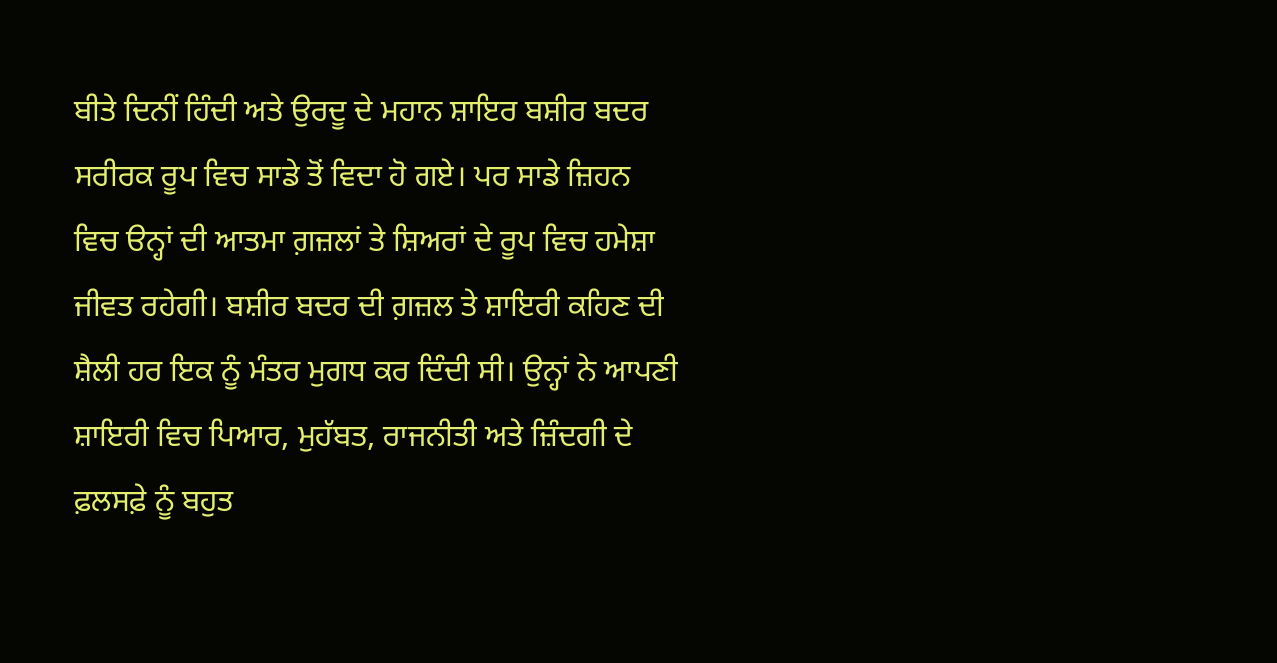ਬੀਤੇ ਦਿਨੀਂ ਹਿੰਦੀ ਅਤੇ ਉਰਦੂ ਦੇ ਮਹਾਨ ਸ਼ਾਇਰ ਬਸ਼ੀਰ ਬਦਰ ਸਰੀਰਕ ਰੂਪ ਵਿਚ ਸਾਡੇ ਤੋਂ ਵਿਦਾ ਹੋ ਗਏ। ਪਰ ਸਾਡੇ ਜ਼ਿਹਨ ਵਿਚ ੳਨ੍ਹਾਂ ਦੀ ਆਤਮਾ ਗ਼ਜ਼ਲਾਂ ਤੇ ਸ਼ਿਅਰਾਂ ਦੇ ਰੂਪ ਵਿਚ ਹਮੇਸ਼ਾ ਜੀਵਤ ਰਹੇਗੀ। ਬਸ਼ੀਰ ਬਦਰ ਦੀ ਗ਼ਜ਼ਲ ਤੇ ਸ਼ਾਇਰੀ ਕਹਿਣ ਦੀ ਸ਼ੈਲੀ ਹਰ ਇਕ ਨੂੰ ਮੰਤਰ ਮੁਗਧ ਕਰ ਦਿੰਦੀ ਸੀ। ਉਨ੍ਹਾਂ ਨੇ ਆਪਣੀ ਸ਼ਾਇਰੀ ਵਿਚ ਪਿਆਰ, ਮੁਹੱਬਤ, ਰਾਜਨੀਤੀ ਅਤੇ ਜ਼ਿੰਦਗੀ ਦੇ ਫ਼ਲਸਫ਼ੇ ਨੂੰ ਬਹੁਤ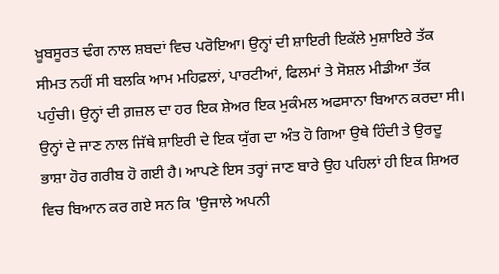ਖ਼ੂਬਸੂਰਤ ਢੰਗ ਨਾਲ ਸ਼ਬਦਾਂ ਵਿਚ ਪਰੋਇਆ। ਉਨ੍ਹਾਂ ਦੀ ਸ਼ਾਇਰੀ ਇਕੱਲੇ ਮੁਸ਼ਾਇਰੇ ਤੱਕ ਸੀਮਤ ਨਹੀਂ ਸੀ ਬਲਕਿ ਆਮ ਮਹਿਫ਼ਲਾਂ, ਪਾਰਟੀਆਂ, ਫਿਲਮਾਂ ਤੇ ਸੋਸ਼ਲ ਮੀਡੀਆ ਤੱਕ ਪਹੁੰਚੀ। ਉਨ੍ਹਾਂ ਦੀ ਗ਼ਜ਼ਲ ਦਾ ਹਰ ਇਕ ਸ਼ੇਅਰ ਇਕ ਮੁਕੰਮਲ ਅਫਸਾਨਾ ਬਿਆਨ ਕਰਦਾ ਸੀ। ਉਨ੍ਹਾਂ ਦੇ ਜਾਣ ਨਾਲ ਜਿੱਥੇ ਸ਼ਾਇਰੀ ਦੇ ਇਕ ਯੁੱਗ ਦਾ ਅੰਤ ਹੋ ਗਿਆ ਉਥੇ ਹਿੰਦੀ ਤੇ ਉਰਦੂ ਭਾਸ਼ਾ ਹੋਰ ਗਰੀਬ ਹੋ ਗਈ ਹੈ। ਆਪਣੇ ਇਸ ਤਰ੍ਹਾਂ ਜਾਣ ਬਾਰੇ ਉਹ ਪਹਿਲਾਂ ਹੀ ਇਕ ਸ਼ਿਅਰ ਵਿਚ ਬਿਆਨ ਕਰ ਗਏ ਸਨ ਕਿ 'ਉਜਾਲੇ ਅਪਨੀ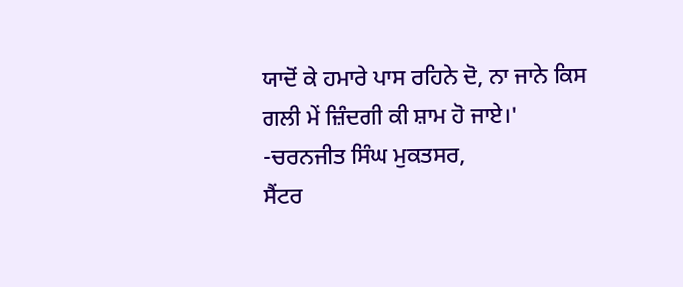ਯਾਦੋਂ ਕੇ ਹਮਾਰੇ ਪਾਸ ਰਹਿਨੇ ਦੋ, ਨਾ ਜਾਨੇ ਕਿਸ ਗਲੀ ਮੇਂ ਜ਼ਿੰਦਗੀ ਕੀ ਸ਼ਾਮ ਹੋ ਜਾਏ।'
-ਚਰਨਜੀਤ ਸਿੰਘ ਮੁਕਤਸਰ,
ਸੈਂਟਰ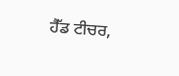ਹੈੱਡ ਟੀਚਰ,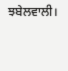ਝਬੇਲਵਾਲੀ।